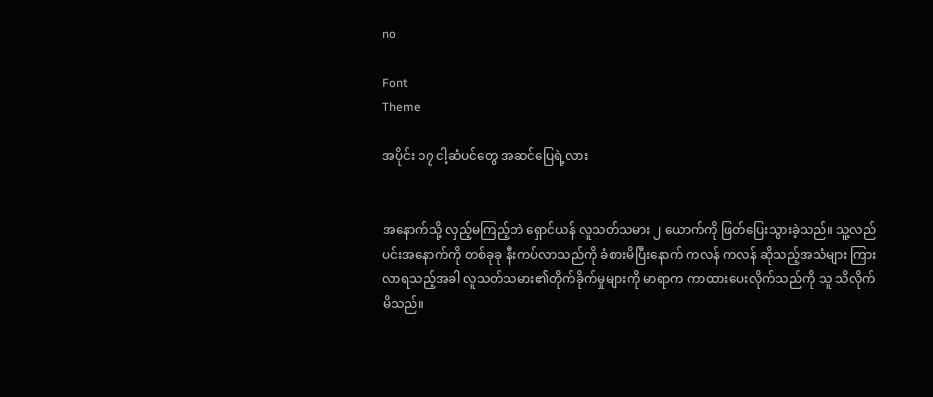no

Font
Theme

အပိုင်း ၁၇ ငါ့ဆံပင်တွေ အဆင်ပြေရဲ့လား


အနောက်သို့ လှည့်မကြည့်ဘဲ ရှောင်ယန် လူသတ်သမား ၂ ယောက်ကို ဖြတ်ပြေးသွားခဲ့သည်။ သူ့လည်ပင်းအနောက်ကို တစ်ခုခု နီးကပ်လာသည်ကို ခံစားမိပြီးနောက် ကလန် ကလန် ဆိုသည့်အသံများ ကြားလာရသည့်အခါ လူသတ်သမား၏တိုက်ခိုက်မှုများကို မာရာက ကာထားပေးလိုက်သည်ကို သူ သိလိုက်မိသည်။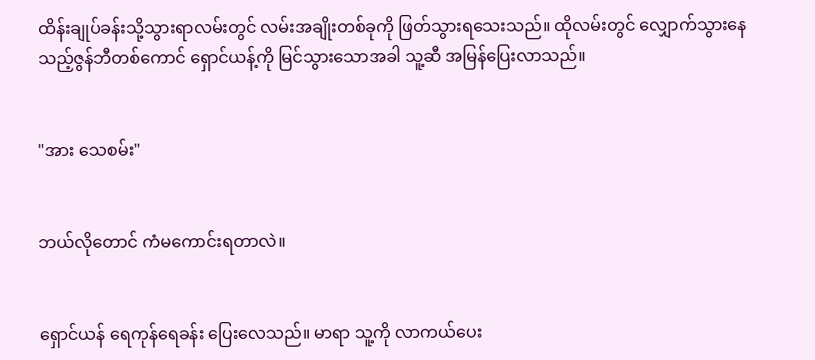ထိန်းချုပ်ခန်းသို့သွားရာလမ်းတွင် လမ်းအချိုးတစ်ခုကို ဖြတ်သွားရသေးသည်။ ထိုလမ်းတွင် လျှောက်သွားနေသည့်ဇွန်ဘီတစ်ကောင် ရှောင်ယန့်ကို မြင်သွားသောအခါ သူ့ဆီ အမြန်ပြေးလာသည်။


"အား သေစမ်း"


ဘယ်လိုတောင် ကံမကောင်းရတာလဲ။


ရှောင်ယန် ရေကုန်ရေခန်း ပြေးလေသည်။ မာရာ သူ့ကို လာကယ်ပေး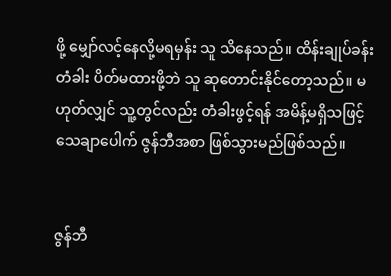ဖို့ မျှော်လင့်နေလို့မရမှန်း သူ သိနေသည်။ ထိန်းချုပ်ခန်းတံခါး ပိတ်မထားဖို့ဘဲ သူ ဆုတောင်းနိုင်တော့သည်။ မဟုတ်လျှင် သူ့တွင်လည်း တံခါးဖွင့်ရန် အမိန့်မရှိသဖြင့် သေချာပေါက် ဇွန်ဘီအစာ ဖြစ်သွားမည်ဖြစ်သည်။


ဇွန်ဘီ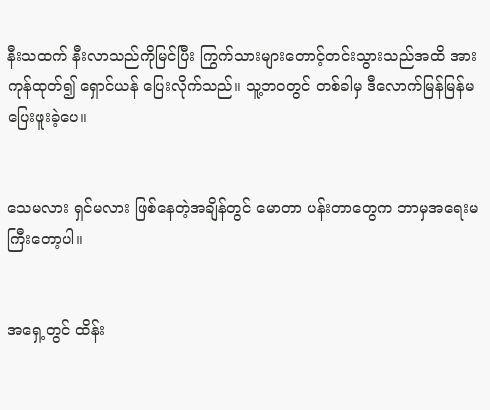နီးသထက် နီးလာသည်ကိုမြင်ပြီး ကြွက်သားများတောင့်တင်းသွားသည်အထိ အားကုန်ထုတ်၍ ရှောင်ယန် ပြေးလိုက်သည်။ သူ့ဘဝတွင် တစ်ခါမှ ဒီလောက်မြန်မြန်မပြေးဖူးခဲ့ပေ။


သေမလား ရှင်မလား ဖြစ်နေတဲ့အချိန်တွင် မောတာ ပန်းတာတွေက ဘာမှအရေးမကြီးတော့ပါ။


အရှေ့တွင် ထိန်း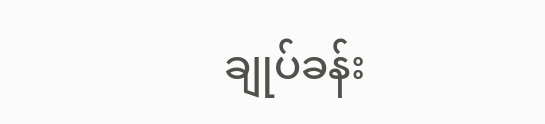ချုပ်ခန်း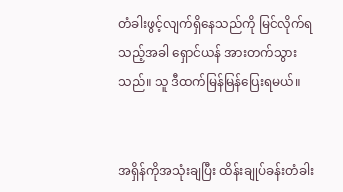တံခါးဖွင့်လျက်ရှိနေသည်ကို မြင်လိုက်ရသည့်အခါ ရှောင်ယန် အားတက်သွားသည်။ သူ ဒီထက်မြန်မြန်ပြေးရမယ်။


အရှိန်ကိုအသုံးချပြီး ထိန်းချုပ်ခန်းတံခါး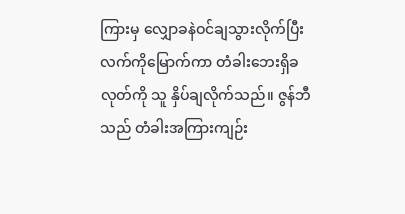ကြားမှ လျှောခနဲဝင်ချသွားလိုက်ပြီး လက်ကိုမြောက်ကာ တံခါးဘေးရှိခလုတ်ကို သူ နှိပ်ချလိုက်သည်။ ဇွန်ဘီသည် တံခါးအကြားကျဉ်း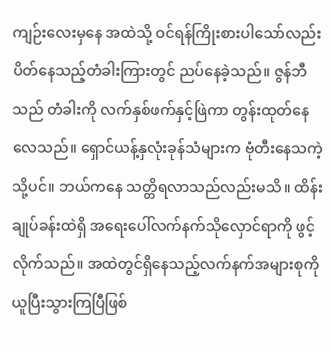ကျဉ်းလေးမှနေ အထဲသို့ ဝင်ရန်ကြိုးစားပါသော်လည်း ပိတ်နေသည့်တံခါးကြားတွင် ညပ်နေခဲ့သည်။ ဇွန်ဘီသည် တံခါးကို လက်နှစ်ဖက်နှင့်ဖြဲကာ တွန်းထုတ်နေလေသည်။ ရှောင်ယန့်နှလုံးခုန်သံများက ဗုံတီးနေသကဲ့သို့ပင်။ ဘယ်ကနေ သတ္တိရလာသည်လည်းမသိ။ ထိန်းချုပ်ခန်းထဲရှိ အရေးပေါ်လက်နက်သိုလှောင်ရာကို ဖွင့်လိုက်သည်။ အထဲတွင်ရှိနေသည့်လက်နက်အများစုကို ယူပြီးသွားကြပြီဖြစ်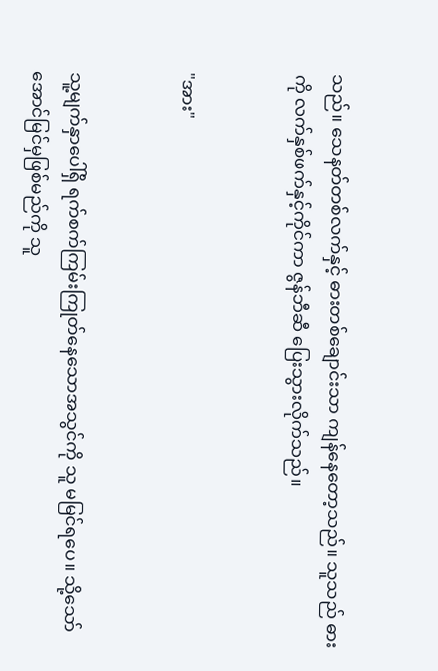သည်။ သေနတ်တစ်လက်နှင့် ဓားတစ်ချောင်းသာ ကျန်နေတော့သည်။ သူသည် ဓားကို လက်နှစ်ဖက်နှင့်ကိုင်ကာ ဇွန်ဘီဆီ ပြေးသွားလိုက်သည်။


"အား"


သူ့မျက်နှာပေါ်ရှိ ရက်စက်ကြမ်းကြုတ်နေသောအသွင်ကို သူ မမြင်ရပေ။ သို့သော် အောင်မြင်မှဖြစ်မည်ကို သူ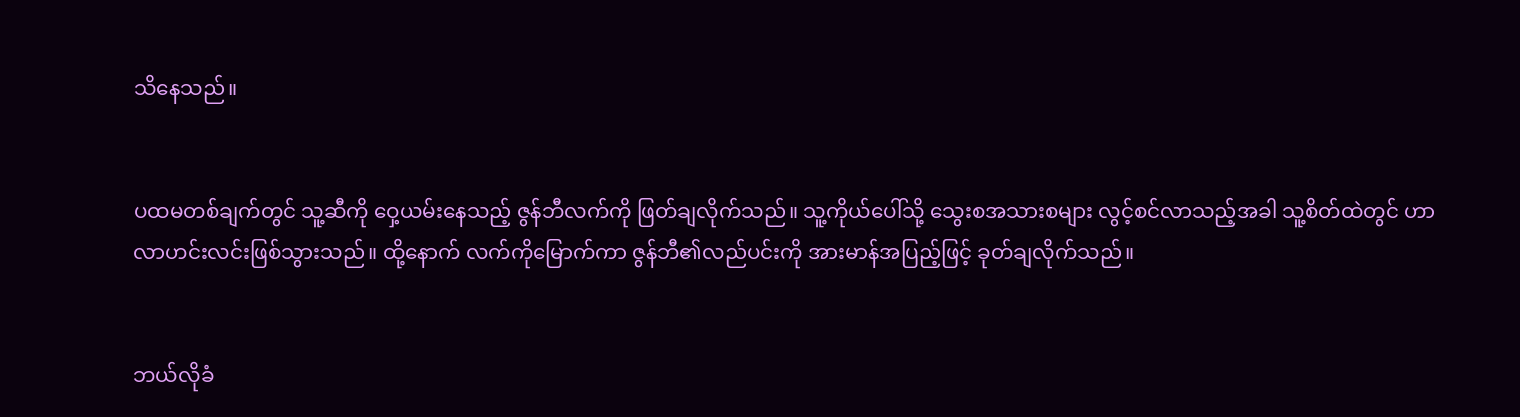သိနေသည်။


ပထမတစ်ချက်တွင် သူ့ဆီကို ဝှေ့ယမ်းနေသည့် ဇွန်ဘီလက်ကို ဖြတ်ချလိုက်သည်။ သူ့ကိုယ်ပေါ်သို့ သွေးစအသားစများ လွင့်စင်လာသည့်အခါ သူ့စိတ်ထဲတွင် ဟာလာဟင်းလင်းဖြစ်သွားသည်။ ထို့နောက် လက်ကိုမြောက်ကာ ဇွန်ဘီ၏လည်ပင်းကို အားမာန်အပြည့်ဖြင့် ခုတ်ချလိုက်သည်။


ဘယ်လိုခံ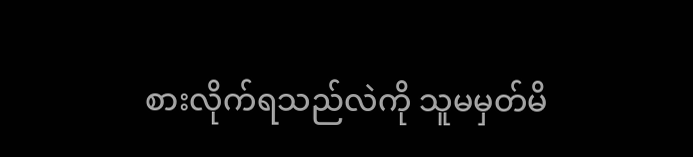စားလိုက်ရသည်လဲကို သူမမှတ်မိ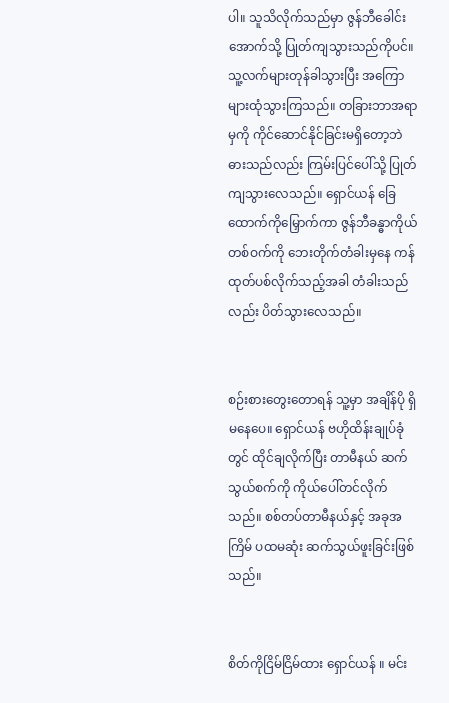ပါ။ သူသိလိုက်သည်မှာ ဇွန်ဘီခေါင်း အောက်သို့ ပြုတ်ကျသွားသည်ကိုပင်။ သူ့လက်များတုန်ခါသွားပြီး အကြောများထုံသွားကြသည်။ တခြားဘာအရာမှကို ကိုင်ဆောင်နိုင်ခြင်းမရှိတော့ဘဲ ဓားသည်လည်း ကြမ်းပြင်ပေါ်သို့ ပြုတ်ကျသွားလေသည်။ ရှောင်ယန် ခြေထောက်ကိုမြှောက်ကာ ဇွန်ဘီခန္ဓာကိုယ်တစ်ဝက်ကို ဘေးတိုက်တံခါးမှနေ ကန်ထုတ်ပစ်လိုက်သည့်အခါ တံခါးသည်လည်း ပိတ်သွားလေသည်။


စဉ်းစားတွေးတောရန် သူ့မှာ အချိန်ပို ရှိမနေပေ။ ရှောင်ယန် ဗဟိုထိန်းချုပ်ခုံတွင် ထိုင်ချလိုက်ပြီး တာမီနယ် ဆက်သွယ်စက်ကို ကိုယ်ပေါ်တင်လိုက်သည်။ စစ်တပ်တာမီနယ်နှင့် အခုအကြိမ် ပထမဆုံး ဆက်သွယ်ဖူးခြင်းဖြစ်သည်။


စိတ်ကိုငြိမ်ငြိမ်ထား ရှောင်ယန် ။ မင်း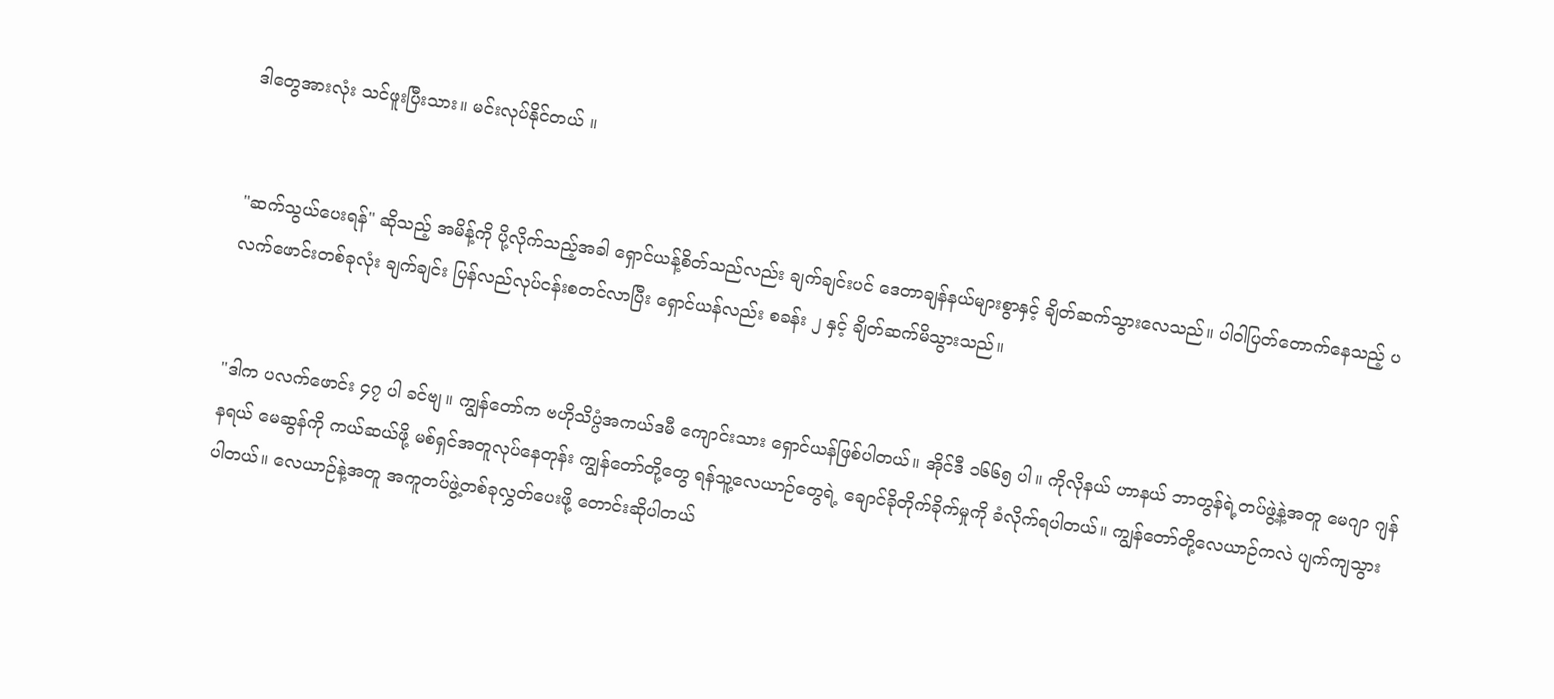ဒါတွေအားလုံး သင်ဖူးပြီးသား။ မင်းလုပ်နိုင်တယ် ။


"ဆက်သွယ်ပေးရန်" ဆိုသည့် အမိန့်ကို ပို့လိုက်သည့်အခါ ရှောင်ယန့်စိတ်သည်လည်း ချက်ချင်းပင် ဒေတာချန်နယ်များစွာနှင့် ချိတ်ဆက်သွားလေသည်။ ပါဝါပြတ်တောက်နေသည့် ပလက်ဖောင်းတစ်ခုလုံး ချက်ချင်း ပြန်လည်လုပ်ငန်းစတင်လာပြီး ရှောင်ယန်လည်း စခန်း ၂ နှင့် ချိတ်ဆက်မိသွားသည်။


"ဒါက ပလက်ဖောင်း ၄၇ ပါ ခင်ဗျ။ ကျွန်တော်က ဗဟိုသိပ္ပံအကယ်ဒမီ ကျောင်းသား ရှောင်ယန်ဖြစ်ပါတယ်။ အိုင်ဒီ ၁၆၆၅ ပါ။ ကိုလိုနယ် ဟာနယ် ဘာတွန်ရဲ့တပ်ဖွဲ့နဲ့အတူ မေဂျာ ဂျန်နရယ် မေဆွန်ကို ကယ်ဆယ်ဖို့ မစ်ရှင်အတူလုပ်နေတုန်း ကျွန်တော်တို့တွေ ရန်သူ့လေယာဉ်တွေရဲ့ ချောင်ခိုတိုက်ခိုက်မှုကို ခံလိုက်ရပါတယ်။ ကျွန်တော်တို့လေယာဉ်ကလဲ ပျက်ကျသွားပါတယ်။ လေယာဉ်နဲ့အတူ အကူတပ်ဖွဲ့တစ်ခုလွှတ်ပေးဖို့ တောင်းဆိုပါတယ်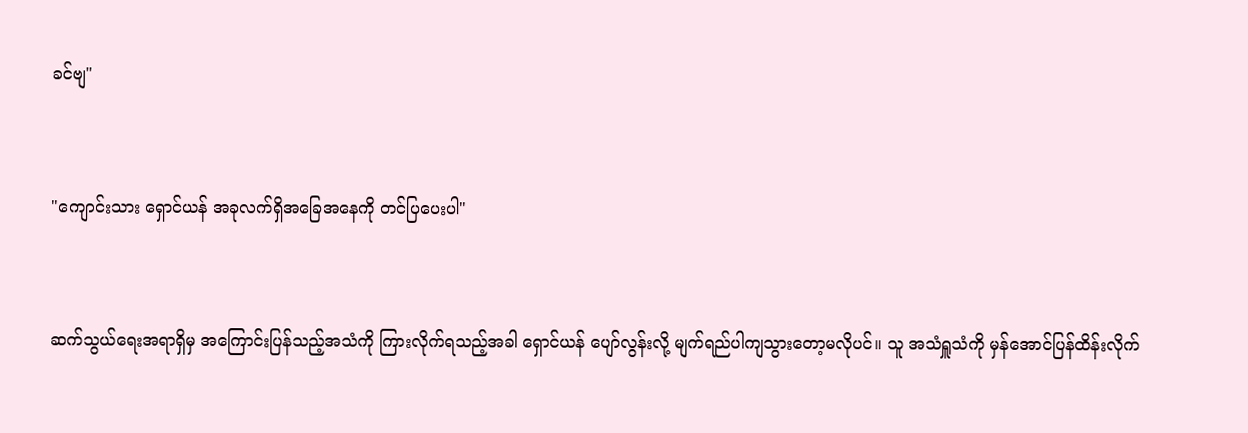ခင်ဗျ"


"ကျောင်းသား ရှောင်ယန် အခုလက်ရှိအခြေအနေကို တင်ပြပေးပါ"


ဆက်သွယ်ရေးအရာရှိမှ အကြောင်းပြန်သည့်အသံကို ကြားလိုက်ရသည့်အခါ ရှောင်ယန် ပျော်လွန်းလို့ မျက်ရည်ပါကျသွားတော့မလိုပင်။ သူ အသံရှူသံကို မှန်အောင်ပြန်ထိန်းလိုက်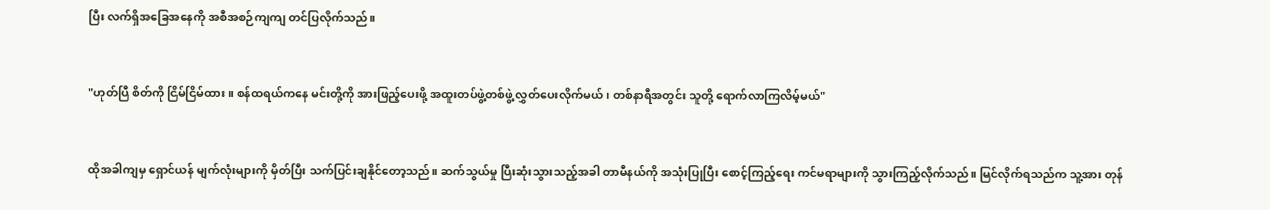ပြီး လက်ရှိအခြေအနေကို အစီအစဉ်ကျကျ တင်ပြလိုက်သည်။


"ဟုတ်ပြီ စိတ်ကို ငြိမ်ငြိမ်ထား။ စန်ထရယ်ကနေ မင်းတို့ကို အားဖြည့်ပေးဖို့ အထူးတပ်ဖွဲ့တစ်ဖွဲ့ လွှတ်ပေးလိုက်မယ်၊ တစ်နာရီအတွင်း သူတို့ ရောက်လာကြလိမ့်မယ်"


ထိုအခါကျမှ ရှောင်ယန် မျက်လုံးများကို မှိတ်ပြီး သက်ပြင်းချနိုင်တော့သည်။ ဆက်သွယ်မှု ပြီးဆုံးသွားသည့်အခါ တာမီနယ်ကို အသုံးပြုပြီး စောင့်ကြည့်ရေး ကင်မရာများကို သွားကြည့်လိုက်သည်။ မြင်လိုက်ရသည်က သူ့အား တုန်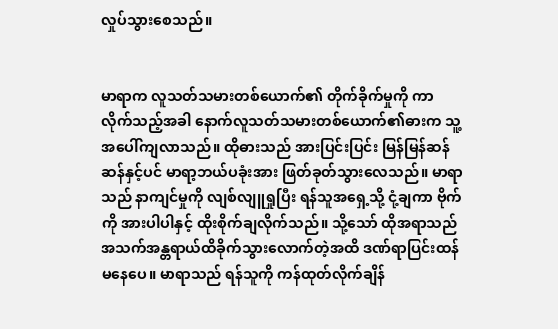လှုပ်သွားစေသည်။


မာရာက လူသတ်သမားတစ်ယောက်၏ တိုက်ခိုက်မှုကို ကာလိုက်သည့်အခါ နောက်လူသတ်သမားတစ်ယောက်၏ဓားက သူ့အပေါ်ကျလာသည်။ ထိုဓားသည် အားပြင်းပြင်း မြန်မြန်ဆန်ဆန်နှင့်ပင် မာရာ့ဘယ်ပခုံးအား ဖြတ်ခုတ်သွားလေသည်။ မာရာသည် နာကျင်မှုကို လျစ်လျူရှုပြီး ရန်သူအရှေ့သို့ ငုံ့ချကာ ဗိုက်ကို အားပါပါနှင့် ထိုးစိုက်ချလိုက်သည်။ သို့သော် ထိုအရာသည် အသက်အန္တရာယ်ထိခိုက်သွားလောက်တဲ့အထိ ဒဏ်ရာပြင်းထန်မနေပေ။ မာရာသည် ရန်သူကို ကန်ထုတ်လိုက်ချိန်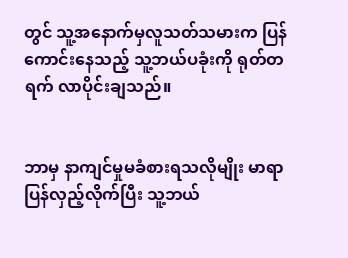တွင် သူ့အနောက်မှလူသတ်သမားက ပြန်ကောင်းနေသည့် သူ့ဘယ်ပခုံးကို ရုတ်တရက် လာပိုင်းချသည်။


ဘာမှ နာကျင်မှုမခံစားရသလိုမျိုး မာရာ ပြန်လှည့်လိုက်ပြီး သူ့ဘယ်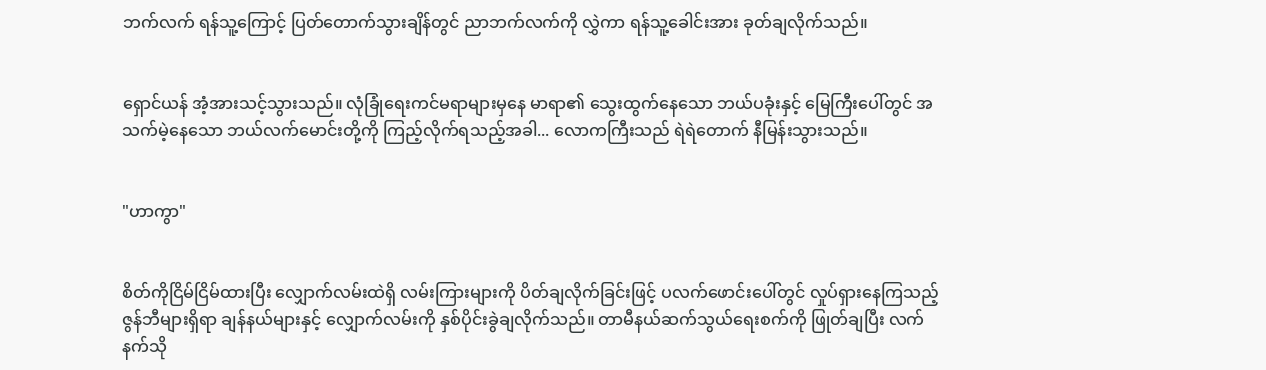ဘက်လက် ရန်သူ့ကြောင့် ပြတ်တောက်သွားချိန်တွင် ညာဘက်လက်ကို လွှဲကာ ရန်သူ့ခေါင်းအား ခုတ်ချလိုက်သည်။


ရှောင်ယန် အံ့အားသင့်သွားသည်။ လုံခြုံရေးကင်မရာများမှနေ မာရာ၏ သွေးထွက်နေသော ဘယ်ပခုံးနှင့် မြေကြီးပေါ်တွင် အသက်မဲ့နေသော ဘယ်လက်မောင်းတို့ကို ကြည့်လိုက်ရသည့်အခါ... လောကကြီးသည် ရဲရဲတောက် နီမြန်းသွားသည်။


"ဟာကွာ"


စိတ်ကိုငြိမ်ငြိမ်ထားပြီး လျှောက်လမ်းထဲရှိ လမ်းကြားများကို ပိတ်ချလိုက်ခြင်းဖြင့် ပလက်ဖောင်းပေါ်တွင် လှုပ်ရှားနေကြသည့် ဇွန်ဘီများရှိရာ ချန်နယ်များနှင့် လျှောက်လမ်းကို နှစ်ပိုင်းခွဲချလိုက်သည်။ တာမီနယ်ဆက်သွယ်ရေးစက်ကို ဖြုတ်ချပြီး လက်နက်သို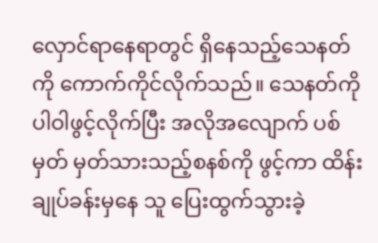လှောင်ရာနေရာတွင် ရှိနေသည့်သေနတ်ကို ကောက်ကိုင်လိုက်သည်။ သေနတ်ကို ပါဝါဖွင့်လိုက်ပြီး အလိုအလျောက် ပစ်မှတ် မှတ်သားသည့်စနစ်ကို ဖွင့်ကာ ထိန်းချုပ်ခန်းမှနေ သူ ပြေးထွက်သွားခဲ့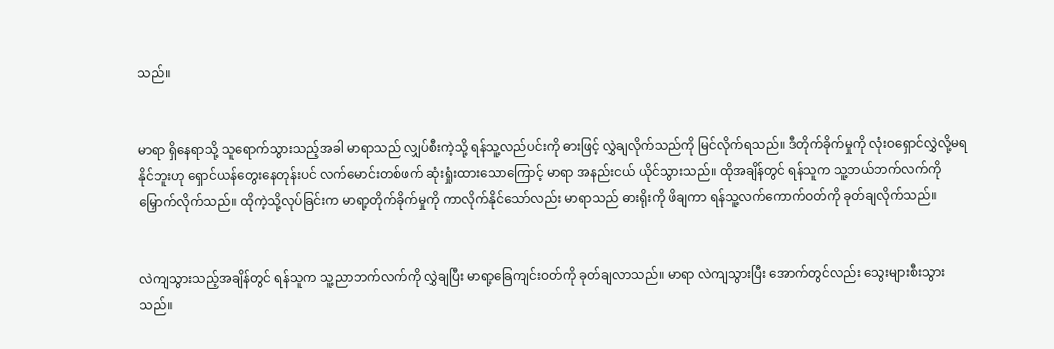သည်။


မာရာ ရှိနေရာသို့ သူရောက်သွားသည့်အခါ မာရာသည် လျှပ်စီးကဲ့သို့ ရန်သူ့လည်ပင်းကို ဓားဖြင့် လွှဲချလိုက်သည်ကို မြင်လိုက်ရသည်။ ဒီတိုက်ခိုက်မှုကို လုံးဝရှောင်လွှဲလို့မရနိုင်ဘူးဟု ရှောင်ယန်တွေးနေတုန်းပင် လက်မောင်းတစ်ဖက် ဆုံးရှုံးထားသောကြောင့် မာရာ အနည်းငယ် ယိုင်သွားသည်။ ထိုအချိန်တွင် ရန်သူက သူ့ဘယ်ဘက်လက်ကို မြှောက်လိုက်သည်။ ထိုကဲ့သို့လုပ်ခြင်းက မာရာ့တိုက်ခိုက်မှုကို ကာလိုက်နိုင်သော်လည်း မာရာသည် ဓားရိုးကို ဖိချကာ ရန်သူ့လက်ကောက်ဝတ်ကို ခုတ်ချလိုက်သည်။


လဲကျသွားသည့်အချိန်တွင် ရန်သူက သူ့ညာဘက်လက်ကို လွှဲချပြီး မာရာ့ခြေကျင်းဝတ်ကို ခုတ်ချလာသည်။ မာရာ လဲကျသွားပြီး အောက်တွင်လည်း သွေးများစီးသွားသည်။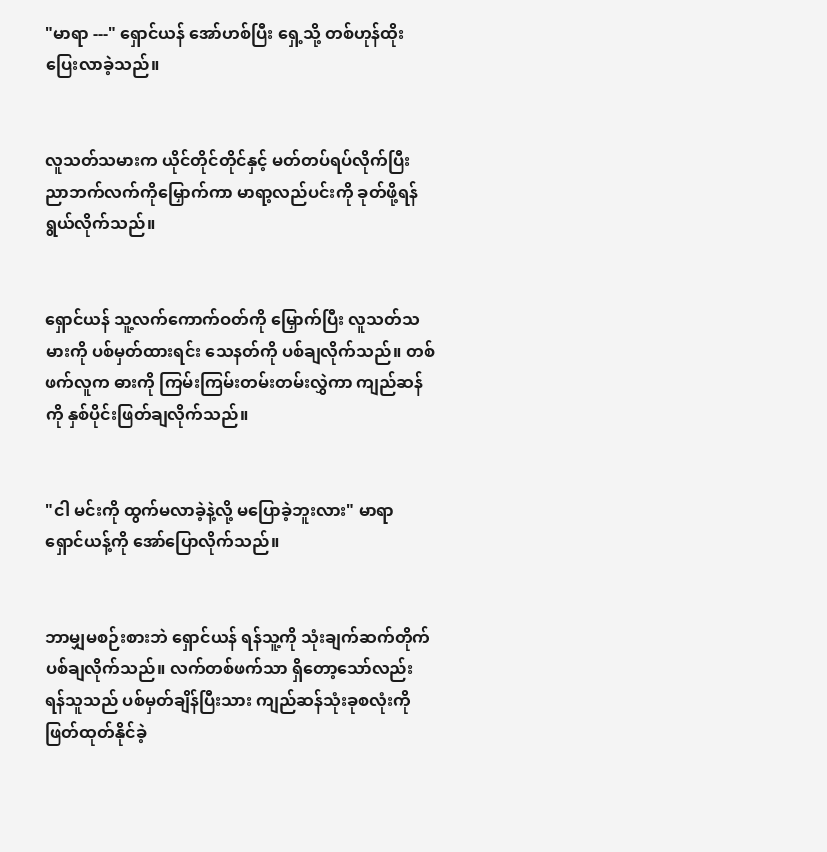"မာရာ ---" ရှောင်ယန် အော်ဟစ်ပြီး ရှေ့သို့ တစ်ဟုန်ထိုး ပြေးလာခဲ့သည်။


လူသတ်သမားက ယိုင်တိုင်တိုင်နှင့် မတ်တပ်ရပ်လိုက်ပြီး ညာဘက်လက်ကိုမြှောက်ကာ မာရာ့လည်ပင်းကို ခုတ်ဖို့ရန် ရွယ်လိုက်သည်။


ရှောင်ယန် သူ့လက်ကောက်ဝတ်ကို မြှောက်ပြီး လူသတ်သမားကို ပစ်မှတ်ထားရင်း သေနတ်ကို ပစ်ချလိုက်သည်။ တစ်ဖက်လူက ဓားကို ကြမ်းကြမ်းတမ်းတမ်းလွှဲကာ ကျည်ဆန်ကို နှစ်ပိုင်းဖြတ်ချလိုက်သည်။


"ငါ မင်းကို ထွက်မလာခဲ့နဲ့လို့ မပြောခဲ့ဘူးလား" မာရာ ရှောင်ယန့်ကို အော်ပြောလိုက်သည်။


ဘာမျှမစဉ်းစားဘဲ ရှောင်ယန် ရန်သူ့ကို သုံးချက်ဆက်တိုက် ပစ်ချလိုက်သည်။ လက်တစ်ဖက်သာ ရှိတော့သော်လည်း ရန်သူသည် ပစ်မှတ်ချိန်ပြီးသား ကျည်ဆန်သုံးခုစလုံးကို ဖြတ်ထုတ်နိုင်ခဲ့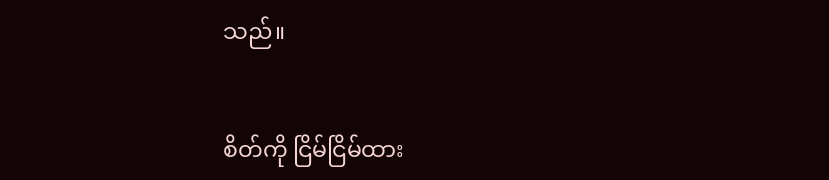သည်။


စိတ်ကို ငြိမ်ငြိမ်ထား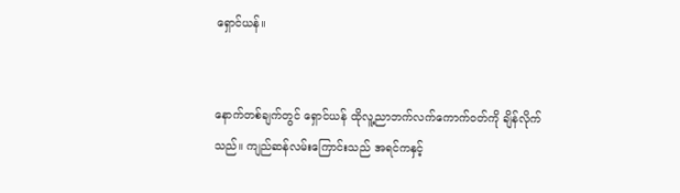ရှောင်ယန်။


နောက်တစ်ချက်တွင် ရှောင်ယန် ထိုလူ့ညာဘက်လက်ကောက်ဝတ်ကို ချိန်လိုက်သည်။ ကျည်ဆန်လမ်းကြောင်းသည် အရင်ကနှင့်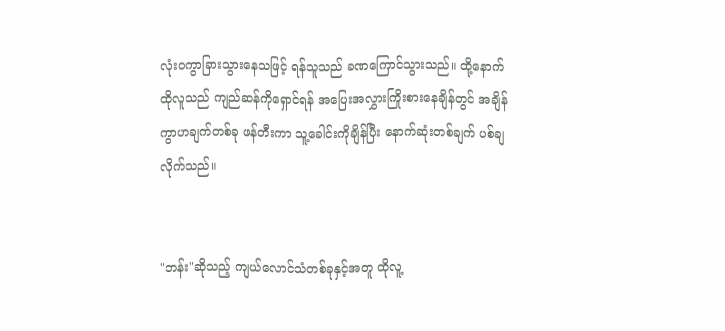လုံးဝကွာခြားသွားနေသဖြင့် ရန်သူသည် ခဏကြောင်သွားသည်။ ထို့နောက် ထိုလူသည် ကျည်ဆန်ကိုရှောင်ရန် အပြေးအလွှားကြိုးစားနေချိန်တွင် အချိန်ကွာဟချက်တစ်ခု ဖန်တီးကာ သူ့ခေါင်းကိုချိန်ပြီး နောက်ဆုံးတစ်ချက် ပစ်ချလိုက်သည်။


"ဘန်း"ဆိုသည့် ကျယ်လောင်သံတစ်ခုနှင့်အတူ ထိုလူ့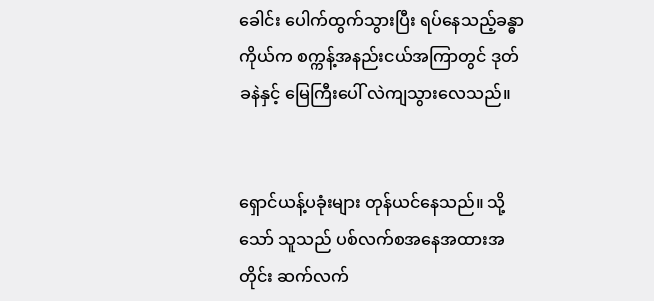ခေါင်း ပေါက်ထွက်သွားပြီး ရပ်နေသည့်ခန္ဓာကိုယ်က စက္ကန့်အနည်းငယ်အကြာတွင် ဒုတ်ခနဲနှင့် မြေကြီးပေါ် လဲကျသွားလေသည်။


ရှောင်ယန့်ပခုံးများ တုန်ယင်နေသည်။ သို့သော် သူသည် ပစ်လက်စအနေအထားအတိုင်း ဆက်လက်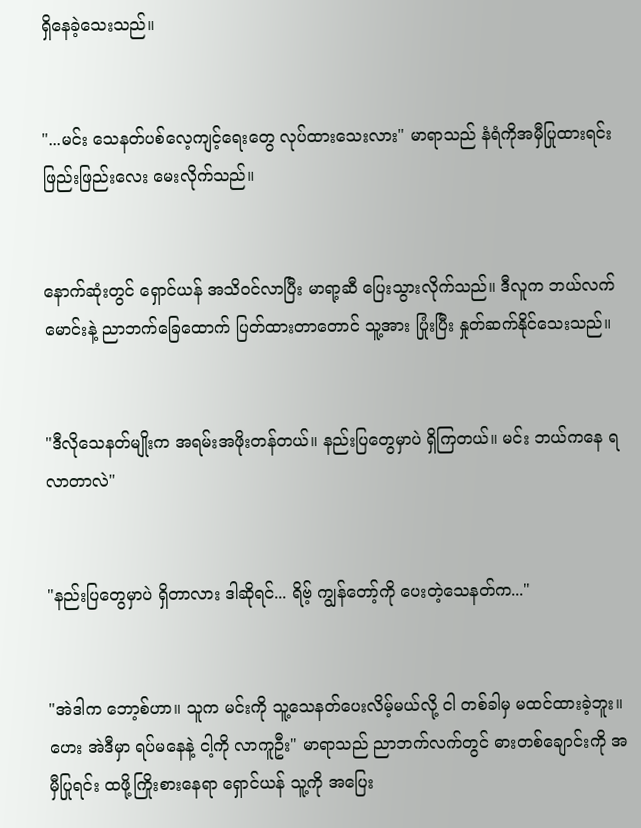ရှိနေခဲ့သေးသည်။


"...မင်း သေနတ်ပစ်လေ့ကျင့်ရေးတွေ လုပ်ထားသေးလား" မာရာသည် နံရံကိုအမှီပြုထားရင်း ဖြည်းဖြည်းလေး မေးလိုက်သည်။


နောက်ဆုံးတွင် ရှောင်ယန် အသိဝင်လာပြီး မာရာ့ဆီ ပြေးသွားလိုက်သည်။ ဒီလူက ဘယ်လက်မောင်းနဲ့ ညာဘက်ခြေထောက် ပြတ်ထားတာတောင် သူ့အား ပြုံးပြီး နှုတ်ဆက်နိုင်သေးသည်။


"ဒီလိုသေနတ်မျိုးက အရမ်းအဖိုးတန်တယ်။ နည်းပြတွေမှာပဲ ရှိကြတယ်။ မင်း ဘယ်ကနေ ရလာတာလဲ"


"နည်းပြတွေမှာပဲ ရှိတာလား ဒါဆိုရင်... ရိဗ့် ကျွန်တော့်ကို ပေးတဲ့သေနတ်က..."


"အဲဒါက ဘော့စ်ဟာ။ သူက မင်းကို သူ့သေနတ်ပေးလိမ့်မယ်လို့ ငါ တစ်ခါမှ မထင်ထားခဲ့ဘူး။ ဟေး အဲဒီမှာ ရပ်မနေနဲ့ ငါ့ကို လာကူဦး" မာရာသည် ညာဘက်လက်တွင် ဓားတစ်ချောင်းကို အမှီပြုရင်း ထဖို့ကြိုးစားနေရာ ရှောင်ယန် သူ့ကို အပြေး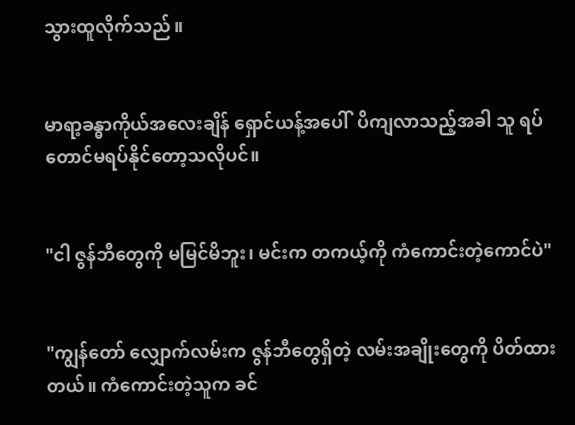သွားထူလိုက်သည်။


မာရာ့ခန္ဓာကိုယ်အလေးချိန် ရှောင်ယန့်အပေါ်  ပိကျလာသည့်အခါ သူ ရပ်တောင်မရပ်နိုင်တော့သလိုပင်။


"ငါ ဇွန်ဘီတွေကို မမြင်မိဘူး၊ မင်းက တကယ့်ကို ကံကောင်းတဲ့ကောင်ပဲ"


"ကျွန်တော် လျှောက်လမ်းက ဇွန်ဘီတွေရှိတဲ့ လမ်းအချိုးတွေကို ပိတ်ထားတယ်။ ကံကောင်းတဲ့သူက ခင်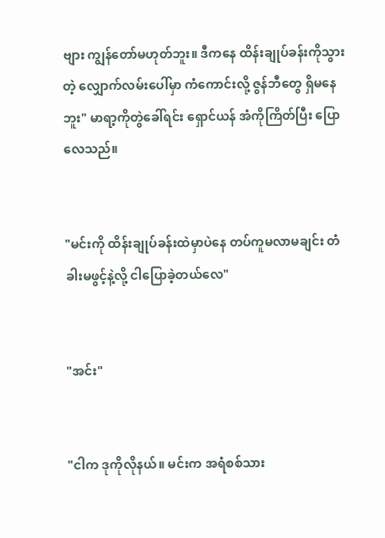ဗျား ကျွန်တော်မဟုတ်ဘူး။ ဒီကနေ ထိန်းချုပ်ခန်းကိုသွားတဲ့ လျှောက်လမ်းပေါ်မှာ ကံကောင်းလို့ ဇွန်ဘီတွေ ရှိမနေဘူး" မာရာ့ကိုတွဲခေါ်ရင်း ရှောင်ယန် အံကိုကြိတ်ပြီး ပြောလေသည်။


"မင်းကို ထိန်းချုပ်ခန်းထဲမှာပဲနေ တပ်ကူမလာမချင်း တံခါးမဖွင့်နဲ့လို့ ငါပြောခဲ့တယ်လေ"


"အင်း"


"ငါက ဒုကိုလိုနယ်။ မင်းက အရံစစ်သား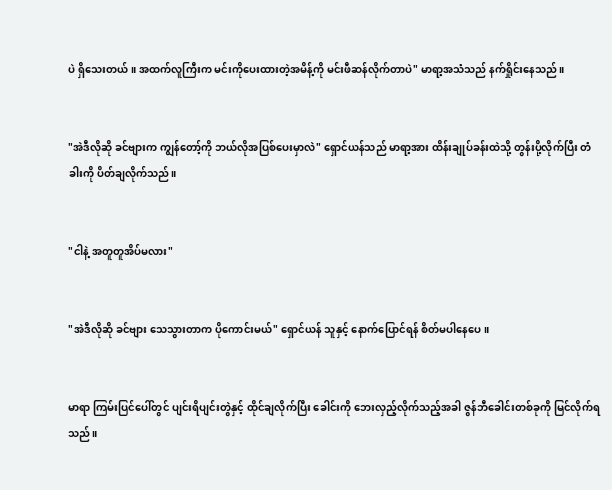ပဲ ရှိသေးတယ်။ အထက်လူကြီးက မင်းကိုပေးထားတဲ့အမိန့်ကို မင်းဖီဆန်လိုက်တာပဲ" မာရာ့အသံသည် နက်ရှိုင်းနေသည်။


"အဲဒီလိုဆို ခင်ဗျားက ကျွန်တော့်ကို ဘယ်လိုအပြစ်ပေးမှာလဲ" ရှောင်ယန်သည် မာရာ့အား ထိန်းချုပ်ခန်းထဲသို့ တွန်းပို့လိုက်ပြီး တံခါးကို ပိတ်ချလိုက်သည်။


"ငါနဲ့ အတူတူအိပ်မလား"


"အဲဒီလိုဆို ခင်ဗျား သေသွားတာက ပိုကောင်းမယ်" ရှောင်ယန် သူနှင့် နောက်ပြောင်ရန် စိတ်မပါနေပေ။


မာရာ ကြမ်းပြင်ပေါ်တွင် ပျင်းရိပျင်းတွဲနှင့် ထိုင်ချလိုက်ပြီး ခေါင်းကို ဘေးလှည့်လိုက်သည့်အခါ ဇွန်ဘီခေါင်းတစ်ခုကို မြင်လိုက်ရသည်။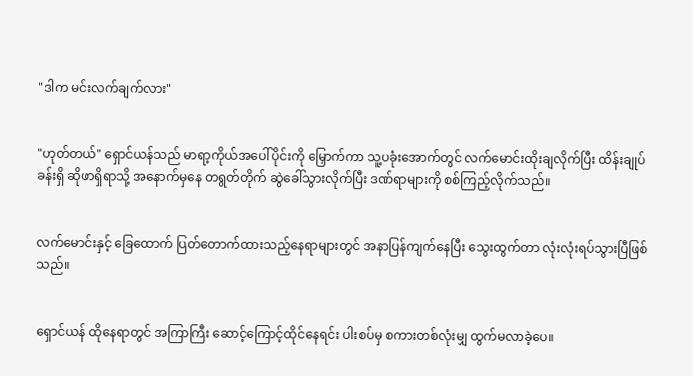"ဒါက မင်းလက်ချက်လား"


"ဟုတ်တယ်" ရှောင်ယန်သည် မာရာ့ကိုယ်အပေါ်ပိုင်းကို မြှောက်ကာ သူ့ပခုံးအောက်တွင် လက်မောင်းထိုးချလိုက်ပြီး ထိန်းချုပ်ခန်းရှိ ဆိုဖာရှိရာသို့ အနောက်မှနေ တရွတ်တိုက် ဆွဲခေါ်သွားလိုက်ပြီး ဒဏ်ရာများကို စစ်ကြည့်လိုက်သည်။


လက်မောင်းနှင့် ခြေထောက် ပြတ်တောက်ထားသည့်နေရာများတွင် အနာပြန်ကျက်နေပြီး သွေးထွက်တာ လုံးလုံးရပ်သွားပြီဖြစ်သည်။


ရှောင်ယန် ထိုနေရာတွင် အကြာကြီး ဆောင့်ကြောင့်ထိုင်နေရင်း ပါးစပ်မှ စကားတစ်လုံးမျှ ထွက်မလာခဲ့ပေ။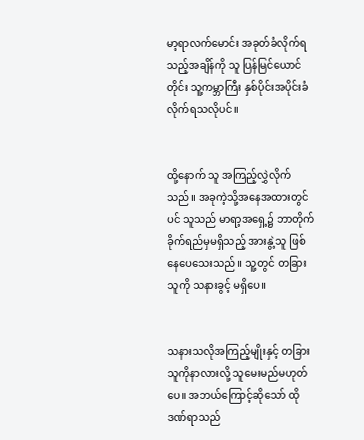မာ့ရာလက်မောင်း အခုတ်ခံလိုက်ရသည့်အချိန်ကို သူ ပြန်မြင်ယောင်တိုင်း သူ့ကမ္ဘာကြီး နှစ်ပိုင်းအပိုင်းခံလိုက်ရသလိုပင်။


ထို့နောက် သူ အကြည့်လွှဲလိုက်သည်။ အခုကဲ့သို့အနေအထားတွင်ပင် သူသည် မာရာ့အရှေ့၌ ဘာတိုက်ခိုက်ရည်မှမရှိသည့် အားနွဲ့သူ ဖြစ်နေပေသေးသည်။ သူ့တွင် တခြားသူကို သနားခွင့် မရှိပေ။


သနားသလိုအကြည့်မျိုးနှင့် တခြားသူကိုနာလားလို့ သူမေးမည်မဟုတ်ပေ။ အဘယ်ကြောင့်ဆိုသော် ထိုဒဏ်ရာသည်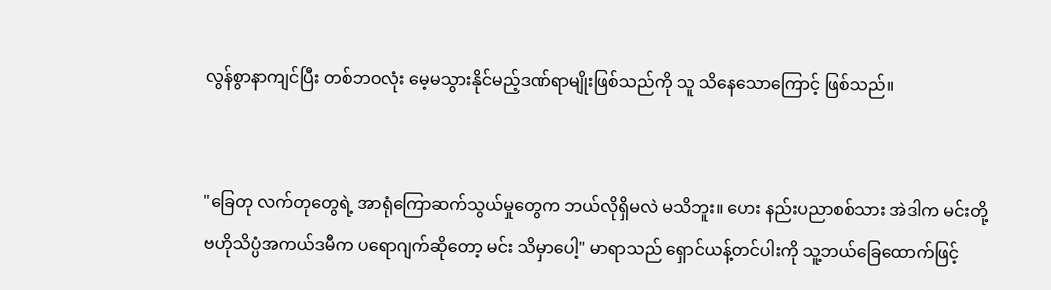လွန်စွာနာကျင်ပြီး တစ်ဘဝလုံး မေ့မသွားနိုင်မည့်ဒဏ်ရာမျိုးဖြစ်သည်ကို သူ သိနေသောကြောင့် ဖြစ်သည်။


"ခြေတု လက်တုတွေရဲ့ အာရုံကြောဆက်သွယ်မှုတွေက ဘယ်လိုရှိမလဲ မသိဘူး။ ဟေး နည်းပညာစစ်သား အဲဒါက မင်းတို့ ဗဟိုသိပ္ပံအကယ်ဒမီက ပရောဂျက်ဆိုတော့ မင်း သိမှာပေါ့" မာရာသည် ရှောင်ယန့်တင်ပါးကို သူ့ဘယ်ခြေထောက်ဖြင့်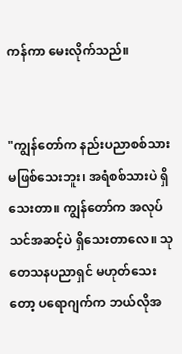ကန်ကာ မေးလိုက်သည်။


"ကျွန်တော်က နည်းပညာစစ်သား မဖြစ်သေးဘူး၊ အရံစစ်သားပဲ ရှိသေးတာ။ ကျွန်တော်က အလုပ်သင်အဆင့်ပဲ ရှိသေးတာလေ။ သုတေသနပညာရှင် မဟုတ်သေးတော့ ပရောဂျက်က ဘယ်လိုအ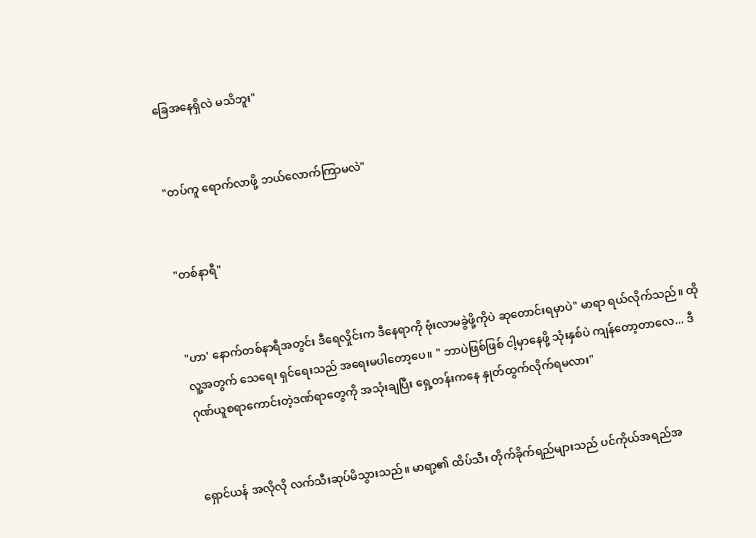ခြေအနေရှိလဲ မသိဘူး"


"တပ်ကူ ရောက်လာဖို့ ဘယ်လောက်ကြာမလဲ"


"တစ်နာရီ"


"ဟာ' နောက်တစ်နာရီအတွင်း ဒီရေလှိုင်းက ဒီနေရာကို ဗုံးလာမခွဲဖို့ကိုပဲ ဆုတောင်းရမှာပဲ" မာရာ ရယ်လိုက်သည်။ ထိုလူ့အတွက် သေရေး ရှင်ရေးသည် အရေးမပါတော့ပေ။ " ဘာပဲဖြစ်ဖြစ် ငါ့မှာနေဖို့ သုံးနှစ်ပဲ ကျန်တော့တာလေ... ဒီဂုဏ်ယူစရာကောင်းတဲ့ဒဏ်ရာတွေကို အသုံးချပြီး ရှေ့တန်းကနေ နှုတ်ထွက်လိုက်ရမလား"


ရှောင်ယန် အလိုလို လက်သီးဆုပ်မိသွားသည်။ မာရာ့၏ ထိပ်သီး တိုက်ခိုက်ရည်များသည် ပင်ကိုယ်အရည်အ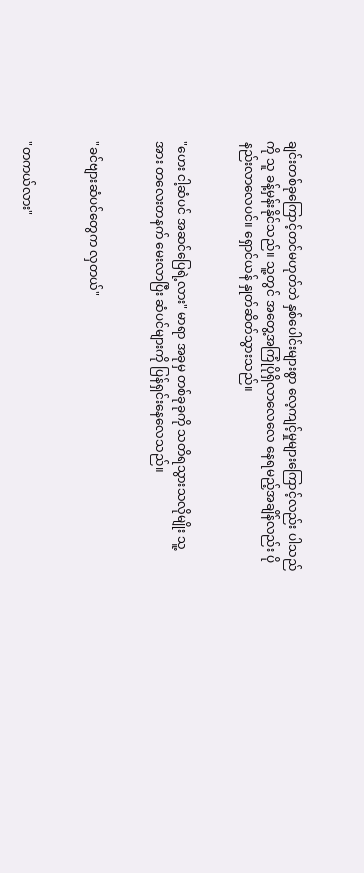ချင်းတစ်ခုကြောင့်တင်မဟုတ်ဘဲ နှစ်ပေါင်းများစွာ လေ့ကျင့်မှုများကြောင့်လည်း ပါသည်ကို သူ ခန့်မှန်းနိုင်သည်။ သူ့တွင် အတွေ့အကြုံပိုရှိလာလေလေ နေရမည့်အချိန်လည်း ပိုနည်းလာလေပင်။ ရှောင်ယန် နှုတ်ဆိတ်သွားသည်။


"ဟေး ငါ့ဆံပင် အဆင်ပြေရဲ့လား" မာရာ အခုမှ တစ်ခုခုကို သတိရသွားသလိုမျိုး သူ့အား တလေးတနက် မေးလာပြီး ဆံပင်များကို ပြန်ရှင်းနေလေသည်။


"ခင်ဗျားဆံပင်တွေက လှတယ်"


"တကယ်လား"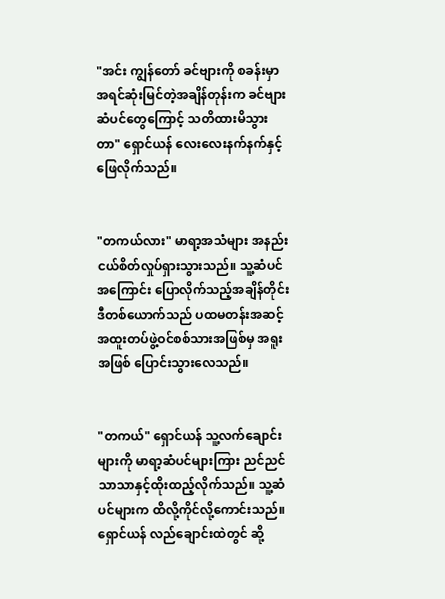"အင်း ကျွန်တော် ခင်ဗျားကို စခန်းမှာ အရင်ဆုံးမြင်တဲ့အချိန်တုန်းက ခင်ဗျားဆံပင်တွေကြောင့် သတိထားမိသွားတာ" ရှောင်ယန် လေးလေးနက်နက်နှင့် ဖြေလိုက်သည်။


"တကယ်လား" မာရာ့အသံများ အနည်းငယ်စိတ်လှုပ်ရှားသွားသည်။ သူ့ဆံပင်အကြောင်း ပြောလိုက်သည့်အချိန်တိုင်း ဒီတစ်ယောက်သည် ပထမတန်းအဆင့် အထူးတပ်ဖွဲ့ဝင်စစ်သားအဖြစ်မှ အရူးအဖြစ် ပြောင်းသွားလေသည်။


"တကယ်" ရှောင်ယန် သူ့လက်ချောင်းများကို မာရာ့ဆံပင်များကြား ညင်ညင်သာသာနှင့်ထိုးထည့်လိုက်သည်။ သူ့ဆံပင်များက ထိလို့ကိုင်လို့ကောင်းသည်။ ရှောင်ယန် လည်ချောင်းထဲတွင် ဆို့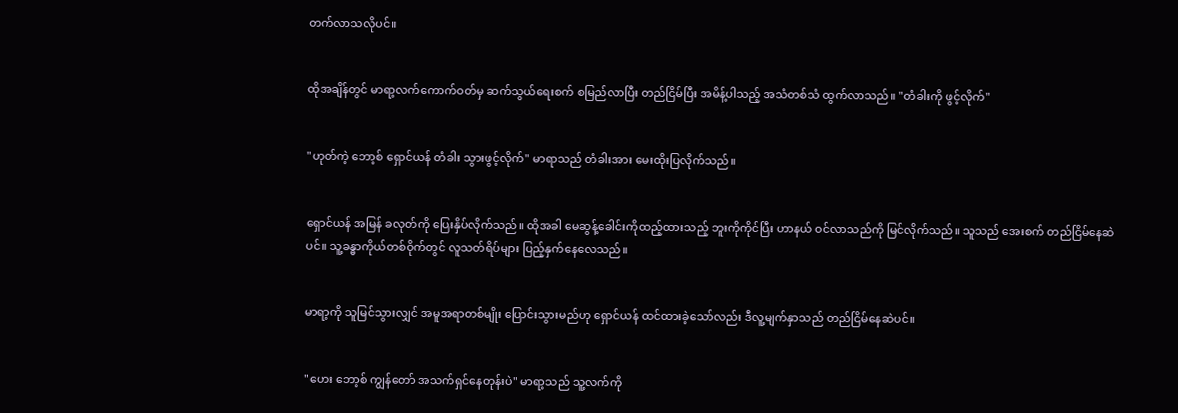တက်လာသလိုပင်။


ထိုအချိန်တွင် မာရာ့လက်ကောက်ဝတ်မှ ဆက်သွယ်ရေးစက် စမြည်လာပြီး တည်ငြိမ်ပြီး အမိန့်ပါသည့် အသံတစ်သံ ထွက်လာသည်။ "တံခါးကို ဖွင့်လိုက်"


"ဟုတ်ကဲ့ ဘော့စ် ရှောင်ယန် တံခါး သွားဖွင့်လိုက်" မာရာသည် တံခါးအား မေးထိုးပြလိုက်သည်။


ရှောင်ယန် အမြန် ခလုတ်ကို ပြေးနှိပ်လိုက်သည်။ ထိုအခါ မေဆွန့်ခေါင်းကိုထည့်ထားသည့် ဘူးကိုကိုင်ပြီး ဟာနယ် ဝင်လာသည်ကို မြင်လိုက်သည်။ သူသည် အေးစက် တည်ငြိမ်နေဆဲပင်။ သူ့ခန္ဓာကိုယ်တစ်ဝိုက်တွင် လူသတ်ရိပ်များ ပြည့်နှက်နေလေသည်။


မာရာ့ကို သူမြင်သွားလျှင် အမူအရာတစ်မျိုး ပြောင်းသွားမည်ဟု ရှောင်ယန် ထင်ထားခဲ့သော်လည်း ဒီလူ့မျက်နှာသည် တည်ငြိမ်နေဆဲပင်။


"ဟေး ဘော့စ် ကျွန်တော် အသက်ရှင်နေတုန်းပဲ" မာရာ့သည် သူ့လက်ကို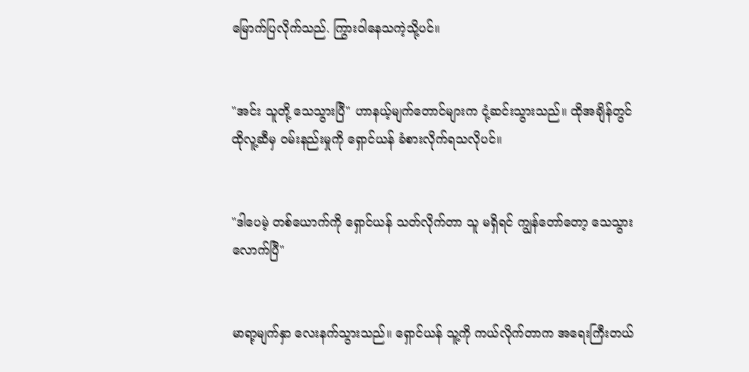မြောက်ပြလိုက်သည်. ကြွားဝါနေသကဲ့သို့ပင်။


"အင်း သူတို့ သေသွားပြီ" ဟာနယ့်မျက်တောင်များက ငုံ့ဆင်းသွားသည်။ ထိုအချိန်တွင် ထိုလူ့ဆီမှ ဝမ်းနည်းမှုကို ရှောင်ယန် ခံစားလိုက်ရသလိုပင်။


"ဒါပေမဲ့ တစ်ယောက်ကို ရှောင်ယန် သတ်လိုက်တာ သူ မရှိရင် ကျွန်တော်တော့ သေသွားလောက်ပြီ"


မာရာ့မျက်နှာ လေးနက်သွားသည်။ ရှောင်ယန် သူ့ကို ကယ်လိုက်တာက အရေးကြီးတယ်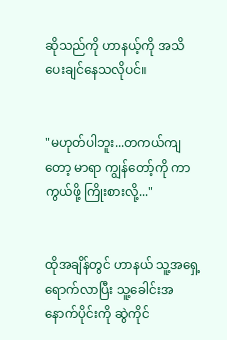ဆိုသည်ကို ဟာနယ့်ကို အသိပေးချင်နေသလိုပင်။


"မဟုတ်ပါဘူး...တကယ်ကျတော့ မာရာ ကျွန်တော့်ကို ကာကွယ်ဖို့ ကြိုးစားလို့..."


ထိုအချိန်တွင် ဟာနယ် သူ့အရှေ့ရောက်လာပြီး သူ့ခေါင်းအနောက်ပိုင်းကို ဆွဲကိုင်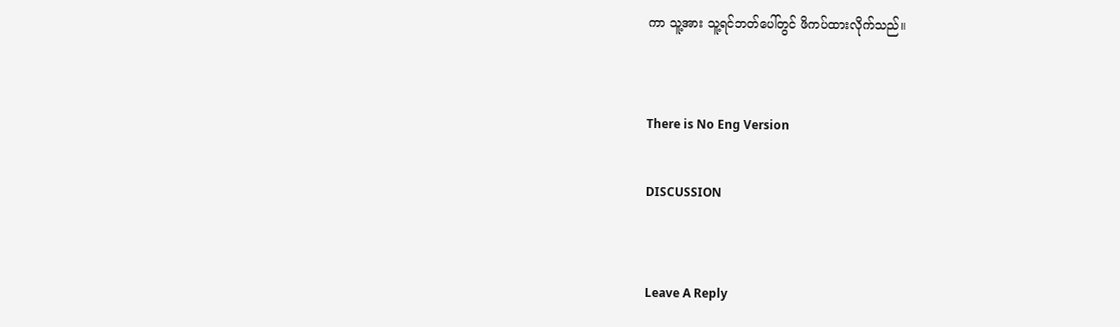ကာ သူ့အား သူ့ရင်ဘတ်ပေါ်တွင် ဖိကပ်ထားလိုက်သည်။


There is No Eng Version

DISCUSSION


Leave A Reply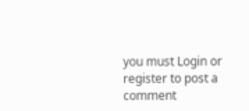you must Login or register to post a comment